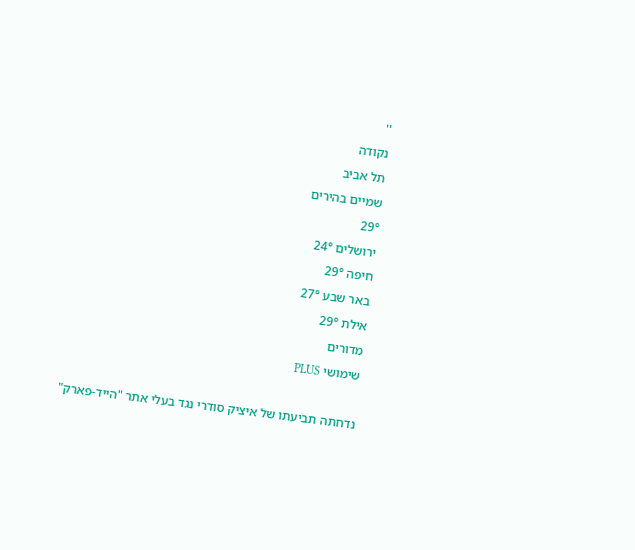''
נקודה
תל אביב
שמיים בהירים
29°
ירושלים 24°
חיפה 29°
באר שבע 27°
אילת 29°
מדורים
שימושי PLUS

נדחתה תביעתו של איציק סודרי נגד בעלי אתר "הייד-פארק"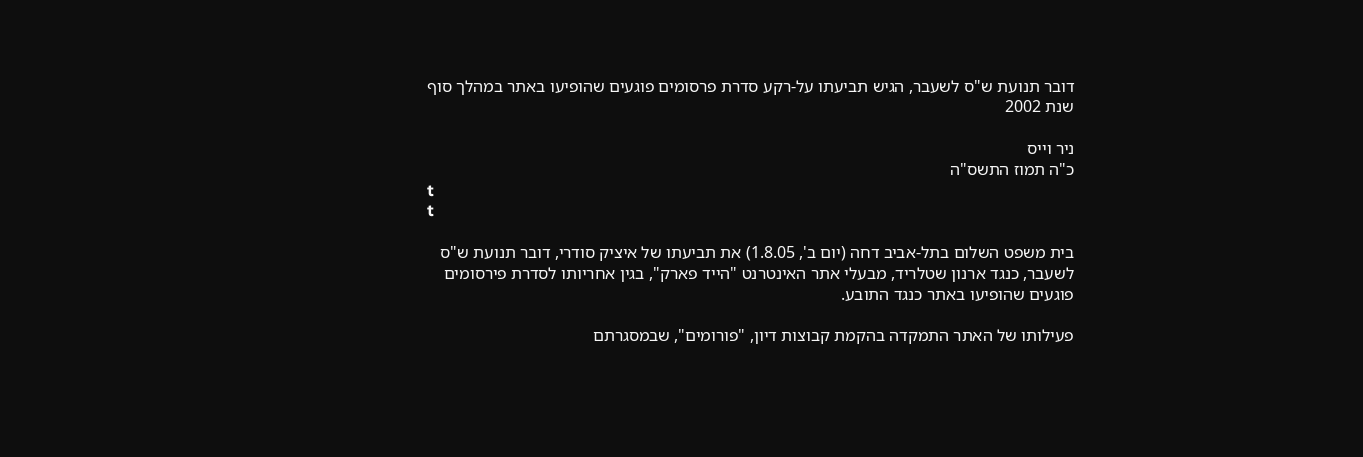דובר תנועת ש"ס לשעבר, הגיש תביעתו על-רקע סדרת פרסומים פוגעים שהופיעו באתר במהלך סוף שנת 2002

ניר וייס
כ"ה תמוז התשס"ה
t
t

בית משפט השלום בתל-אביב דחה (יום ב', 1.8.05) את תביעתו של איציק סודרי, דובר תנועת ש"ס לשעבר, כנגד ארנון שטלריד, מבעלי אתר האינטרנט "הייד פארק", בגין אחריותו לסדרת פירסומים פוגעים שהופיעו באתר כנגד התובע.

פעילותו של האתר התמקדה בהקמת קבוצות דיון, "פורומים", שבמסגרתם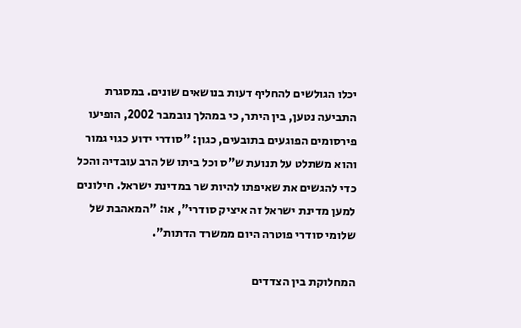יכלו הגולשים להחליף דעות בנושאים שונים. במסגרת התביעה נטען, בין היתר, כי במהלך נובמבר 2002, הופיעו פירסומים הפוגעים בתובעים, כגון: "סודרי ידוע כגוי גמור והוא משתלט על תנועת ש"ס וכל ביתו של הרב עובדיה והכל כדי להגשים את שאיפתו להיות שר במדינת ישראל. חילונים למען מדינת ישראל זה איציק סודרי", או: "המאהבת של שלומי סודרי פוטרה היום ממשרד הדתות".

המחלוקת בין הצדדים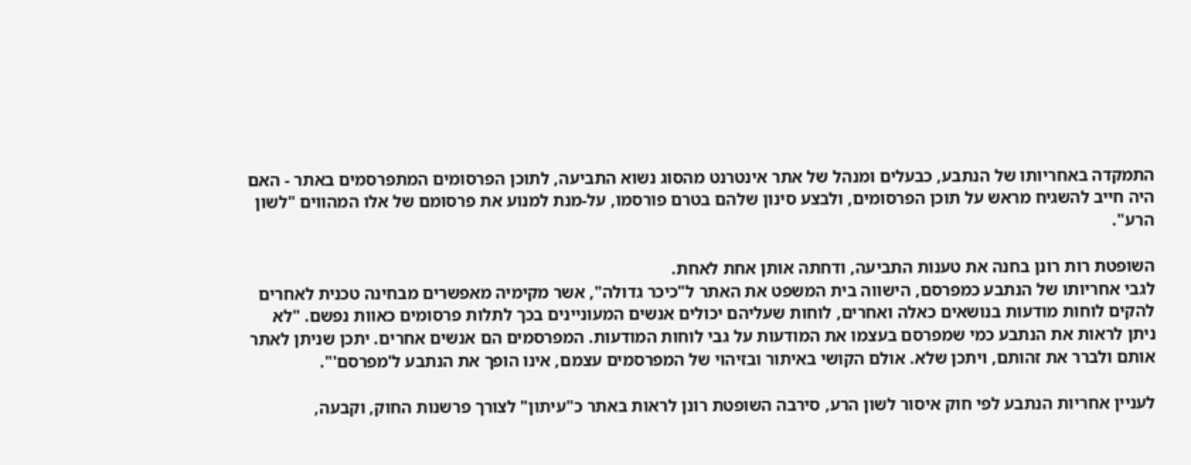התמקדה באחריותו של הנתבע, כבעלים ומנהל של אתר אינטרנט מהסוג נשוא התביעה, לתוכן הפרסומים המתפרסמים באתר - האם היה חייב להשגיח מראש על תוכן הפרסומים, ולבצע סינון שלהם בטרם פורסמו, על-מנת למנוע את פרסומם של אלו המהווים "לשון הרע".

השופטת רות רונן בחנה את טענות התביעה, ודחתה אותן אחת לאחת.
לגבי אחריותו של הנתבע כמפרסם, הישווה בית המשפט את האתר ל"כיכר גדולה", אשר מקימיה מאפשרים מבחינה טכנית לאחרים להקים לוחות מודעות בנושאים כאלה ואחרים, לוחות שעליהם יכולים אנשים המעוניינים בכך לתלות פרסומים כאוות נפשם. "לא ניתן לראות את הנתבע כמי שמפרסם בעצמו את המודעות על גבי לוחות המודעות. המפרסמים הם אנשים אחרים. יתכן שניתן לאתר אותם ולברר את זהותם, ויתכן שלא. אולם הקושי באיתור ובזיהוי של המפרסמים עצמם, אינו הופך את הנתבע ל'מפרסם'".

לעניין אחריות הנתבע לפי חוק איסור לשון הרע, סירבה השופטת רונן לראות באתר כ"עיתון" לצורך פרשנות החוק, וקבעה,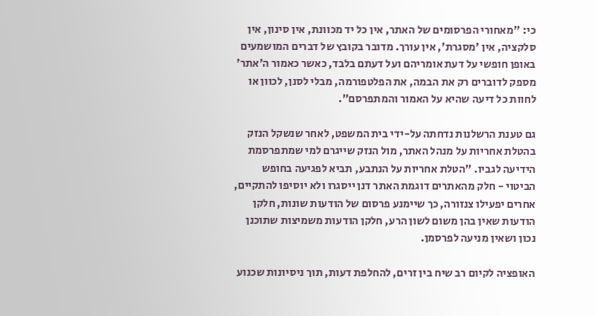כי: "מאחורי הפרסומים של האתר, אין כל יד מכוונת, אין סינון, אין סלקציה, אין 'מסגרת', אין עורך. מדובר בקובץ של דברים המושמעים באופן חופשי על דעת אומריהם ועל דעתם בלבד, כאשר כאמור ה'אתר' מספק לדוברים רק את הבמה, את הפלטפורמה, מבלי לסנן, לכוון או לחוות כל דיעה שהיא על האמור והמתפרסם".

גם טענת הרשלנות נדחתה על-ידי בית המשפט, לאחר שנשקל הנזק בהטלת אחריות על מנהל האתר, מול הנזק שייגרם למי שמתפרסמת הידיעה לגביו. "הטלת אחריות על הנתבע, תביא לפגיעה בחופש הביטוי - חלק מהאתרים דוגמת האתר דנן ייסגרו ולא יוסיפו להתקיים, אחרים יפעילו צנזורה, כך שיימנע פרסום של הודעות שונות, חלקן הודעות שאין בהן משום לשון הרע, חלקן הודעות משמיצות שתוכנן נכון ושאין מניעה לפרסמן.

האופציה לקיום רב שיח בין זרים, להחלפת דעות, תוך ניסיונות שכנוע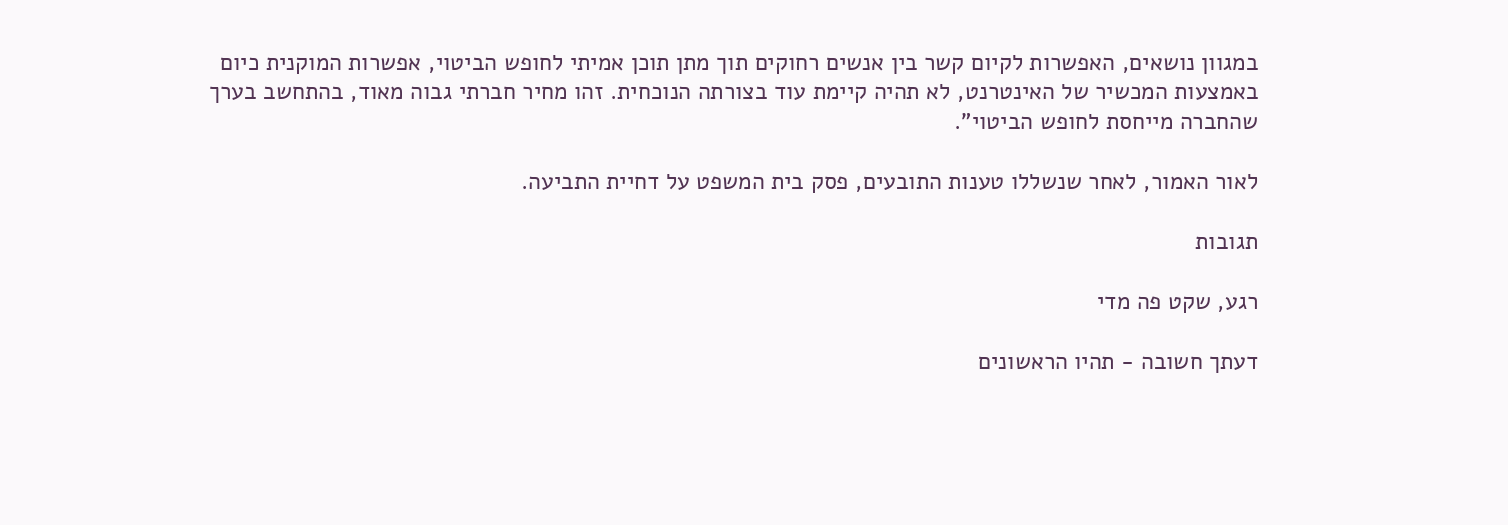במגוון נושאים, האפשרות לקיום קשר בין אנשים רחוקים תוך מתן תוכן אמיתי לחופש הביטוי, אפשרות המוקנית כיום באמצעות המכשיר של האינטרנט, לא תהיה קיימת עוד בצורתה הנוכחית. זהו מחיר חברתי גבוה מאוד, בהתחשב בערך שהחברה מייחסת לחופש הביטוי".

לאור האמור, לאחר שנשללו טענות התובעים, פסק בית המשפט על דחיית התביעה.

תגובות

רגע, שקט פה מדי

דעתך חשובה - תהיו הראשונים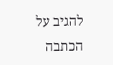להגיב על הכתבה